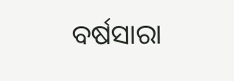ବର୍ଷସାରା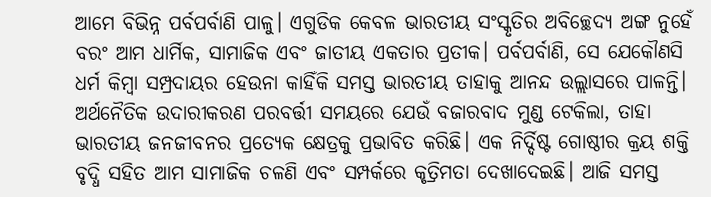ଆମେ ବିଭିନ୍ନ ପର୍ବପର୍ବାଣି ପାଳୁ। ଏଗୁଡିକ କେବଳ ଭାରତୀୟ ସଂସ୍କୃତିର ଅବିଚ୍ଛେଦ୍ୟ ଅଙ୍ଗ ନୁହେଁ ବରଂ ଆମ ଧାର୍ମିକ, ସାମାଜିକ ଏବଂ ଜାତୀୟ ଏକତାର ପ୍ରତୀକ। ପର୍ବପର୍ବାଣି, ସେ ଯେକୌଣସି ଧର୍ମ କିମ୍ବା ସମ୍ପ୍ରଦାୟର ହେଉନା କାହିଁକି ସମସ୍ତ ଭାରତୀୟ ତାହାକୁ ଆନନ୍ଦ ଉଲ୍ଲାସରେ ପାଳନ୍ତି। ଅର୍ଥନୈତିକ ଉଦାରୀକରଣ ପରବର୍ତ୍ତୀ ସମୟରେ ଯେଉଁ ବଜାରବାଦ ମୁଣ୍ଡ ଟେକିଲା, ତାହା ଭାରତୀୟ ଜନଜୀବନର ପ୍ରତ୍ୟେକ କ୍ଷେତ୍ରକୁ ପ୍ରଭାବିତ କରିଛି। ଏକ ନିର୍ଦ୍ଦିଷ୍ଟ ଗୋଷ୍ଠୀର କ୍ରୟ ଶକ୍ତି ବୃଦ୍ଧି ସହିତ ଆମ ସାମାଜିକ ଚଳଣି ଏବଂ ସମ୍ପର୍କରେ କୃତ୍ରିମତା ଦେଖାଦେଇଛି। ଆଜି ସମସ୍ତ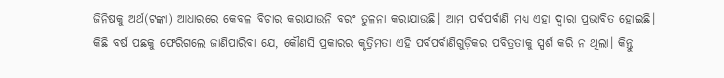ଜିନିଷକୁ ଅର୍ଥ(ଟଙ୍କା) ଆଧାରରେ କେବଳ ବିଚାର କରାଯାଉନି ବରଂ ତୁଳନା କରାଯାଉଛି। ଆମ ପର୍ବପର୍ବାଣି ମଧ୍ୟ ଏହା ଦ୍ୱାରା ପ୍ରଭାବିତ ହୋଇଛି।
କିଛି ବର୍ଷ ପଛକୁ ଫେରିଗଲେ ଜାଣିପାରିବା ଯେ, କୌଣସି ପ୍ରକାରର କୃତ୍ରିମତା ଏହି ପର୍ବପର୍ବାଣିଗୁଡ଼ିକର ପବିତ୍ରତାକୁ ସ୍ପର୍ଶ କରି ନ ଥିଲା। କିନ୍ତୁ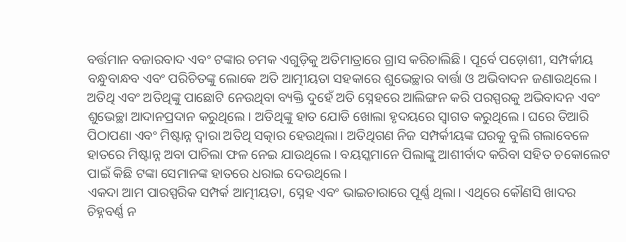ବର୍ତ୍ତମାନ ବଜାରବାଦ ଏବଂ ଟଙ୍କାର ଚମକ ଏଗୁଡ଼ିକୁ ଅତିମାତ୍ରାରେ ଗ୍ରାସ କରିଚାଲିଛି। ପୂର୍ବେ ପଡ଼ୋଶୀ, ସମ୍ପର୍କୀୟ ବନ୍ଧୁବାନ୍ଧବ ଏବଂ ପରିଚିତଙ୍କୁ ଲୋକେ ଅତି ଆତ୍ମୀୟତା ସହକାରେ ଶୁଭେଚ୍ଛାର ବାର୍ତ୍ତା ଓ ଅଭିବାଦନ ଜଣାଉଥିଲେ। ଅତିଥି ଏବଂ ଅତିଥିଙ୍କୁ ପାଛୋଟି ନେଉଥିବା ବ୍ୟକ୍ତି ଦୁହେଁ ଅତି ସ୍ନେହରେ ଆଲିଙ୍ଗନ କରି ପରସ୍ପରକୁ ଅଭିବାଦନ ଏବଂ ଶୁଭେଚ୍ଛା ଆଦାନପ୍ରଦାନ କରୁଥିଲେ। ଅତିଥିଙ୍କୁ ହାତ ଯୋଡି ଖୋଲା ହୃଦୟରେ ସ୍ବାଗତ କରୁଥିଲେ। ଘରେ ତିଆରି ପିଠାପଣା ଏବଂ ମିଷ୍ଟାନ୍ନ ଦ୍ବାରା ଅତିଥି ସତ୍କାର ହେଉଥିଲା। ଅତିଥିଗଣ ନିଜ ସମ୍ପର୍କୀୟଙ୍କ ଘରକୁ ବୁଲି ଗଲାବେଳେ ହାତରେ ମିଷ୍ଟାନ୍ନ ଅବା ପାଚିଲା ଫଳ ନେଇ ଯାଉଥିଲେ। ବୟସ୍କମାନେ ପିଲାଙ୍କୁ ଆଶୀର୍ବାଦ କରିବା ସହିତ ଚକୋଲେଟ ପାଇଁ କିଛି ଟଙ୍କା ସେମାନଙ୍କ ହାତରେ ଧରାଇ ଦେଉଥିଲେ।
ଏକଦା ଆମ ପାରସ୍ପରିକ ସମ୍ପର୍କ ଆତ୍ମୀୟତା, ସ୍ନେହ ଏବଂ ଭାଇଚାରାରେ ପୂର୍ଣ୍ଣ ଥିଲା। ଏଥିରେ କୌଣସି ଖାଦର ଚିହ୍ନବର୍ଣ୍ଣ ନ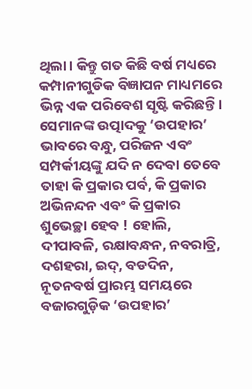ଥିଲା। କିନ୍ତୁ ଗତ କିଛି ବର୍ଷ ମଧ୍ୟରେ କମ୍ପାନୀଗୁଡିକ ବିଜ୍ଞାପନ ମାଧ୍ୟମରେ ଭିନ୍ନ ଏକ ପରିବେଶ ସୃଷ୍ଟି କରିଛନ୍ତି। ସେମାନଙ୍କ ଉତ୍ପାଦକୁ ‘ଉପହାର’ ଭାବରେ ବନ୍ଧୁ, ପରିଜନ ଏବଂ ସମ୍ପର୍କୀୟଙ୍କୁ ଯଦି ନ ଦେବା ତେବେ ତାହା କି ପ୍ରକାର ପର୍ବ, କି ପ୍ରକାର ଅଭିନନ୍ଦନ ଏବଂ କି ପ୍ରକାର ଶୁଭେଚ୍ଛା ହେବ ! ହୋଲି, ଦୀପାବଳି, ରକ୍ଷାବନ୍ଧନ, ନବରାତ୍ରି, ଦଶହରା, ଇଦ୍, ବଡଦିନ, ନୂତନବର୍ଷ ପ୍ରାରମ୍ଭ ସମୟରେ ବଜାରଗୁଡ଼ିକ ‘ଉପହାର’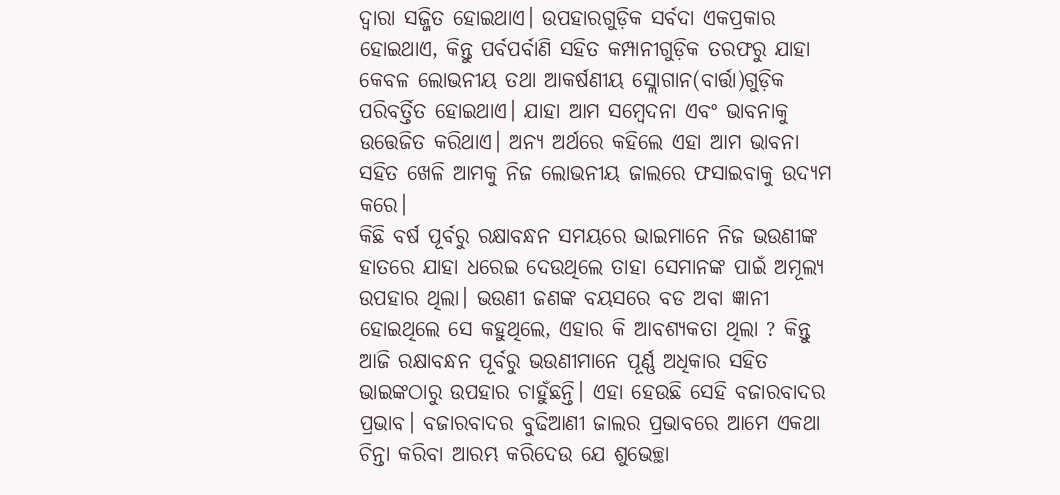ଦ୍ୱାରା ସଜ୍ଜିତ ହୋଇଥାଏ। ଉପହାରଗୁଡ଼ିକ ସର୍ବଦା ଏକପ୍ରକାର ହୋଇଥାଏ, କିନ୍ତୁ ପର୍ବପର୍ବାଣି ସହିତ କମ୍ପାନୀଗୁଡ଼ିକ ତରଫରୁ ଯାହା କେବଳ ଲୋଭନୀୟ ତଥା ଆକର୍ଷଣୀୟ ସ୍ଲୋଗାନ(ବାର୍ତ୍ତା)ଗୁଡ଼ିକ ପରିବର୍ତ୍ତିତ ହୋଇଥାଏ। ଯାହା ଆମ ସମ୍ବେଦନା ଏବଂ ଭାବନାକୁ ଉତ୍ତେଜିତ କରିଥାଏ। ଅନ୍ୟ ଅର୍ଥରେ କହିଲେ ଏହା ଆମ ଭାବନା ସହିତ ଖେଳି ଆମକୁ ନିଜ ଲୋଭନୀୟ ଜାଲରେ ଫସାଇବାକୁ ଉଦ୍ୟମ କରେ।
କିଛି ବର୍ଷ ପୂର୍ବରୁ ରକ୍ଷାବନ୍ଧନ ସମୟରେ ଭାଇମାନେ ନିଜ ଭଉଣୀଙ୍କ ହାତରେ ଯାହା ଧରେଇ ଦେଉଥିଲେ ତାହା ସେମାନଙ୍କ ପାଇଁ ଅମୂଲ୍ୟ ଉପହାର ଥିଲା। ଭଉଣୀ ଜଣଙ୍କ ବୟସରେ ବଡ ଅବା ଜ୍ଞାନୀ ହୋଇଥିଲେ ସେ କହୁଥିଲେ, ଏହାର କି ଆବଶ୍ୟକତା ଥିଲା ? କିନ୍ତୁ ଆଜି ରକ୍ଷାବନ୍ଧନ ପୂର୍ବରୁ ଭଉଣୀମାନେ ପୂର୍ଣ୍ଣ ଅଧିକାର ସହିତ ଭାଇଙ୍କଠାରୁ ଉପହାର ଚାହୁଁଛନ୍ତି। ଏହା ହେଉଛି ସେହି ବଜାରବାଦର ପ୍ରଭାବ। ବଜାରବାଦର ବୁଢିଆଣୀ ଜାଲର ପ୍ରଭାବରେ ଆମେ ଏକଥା ଚିନ୍ତା କରିବା ଆରମ୍ଭ କରିଦେଉ ଯେ ଶୁଭେଚ୍ଛା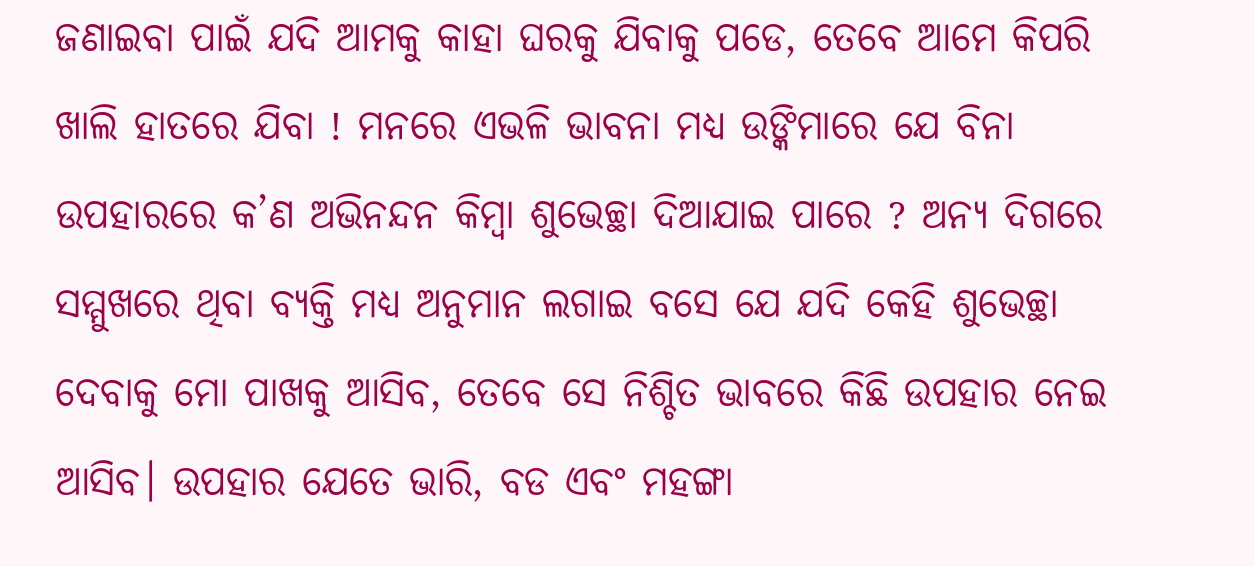ଜଣାଇବା ପାଇଁ ଯଦି ଆମକୁ କାହା ଘରକୁ ଯିବାକୁ ପଡେ, ତେବେ ଆମେ କିପରି ଖାଲି ହାତରେ ଯିବା ! ମନରେ ଏଭଳି ଭାବନା ମଧ୍ୟ ଉଙ୍କିମାରେ ଯେ ବିନା ଉପହାରରେ କ’ଣ ଅଭିନନ୍ଦନ କିମ୍ବା ଶୁଭେଚ୍ଛା ଦିଆଯାଇ ପାରେ ? ଅନ୍ୟ ଦିଗରେ ସମ୍ମୁଖରେ ଥିବା ବ୍ୟକ୍ତି ମଧ୍ୟ ଅନୁମାନ ଲଗାଇ ବସେ ଯେ ଯଦି କେହି ଶୁଭେଚ୍ଛା ଦେବାକୁ ମୋ ପାଖକୁ ଆସିବ, ତେବେ ସେ ନିଶ୍ଚିତ ଭାବରେ କିଛି ଉପହାର ନେଇ ଆସିବ। ଉପହାର ଯେତେ ଭାରି, ବଡ ଏବଂ ମହଙ୍ଗା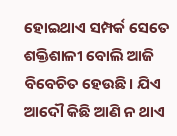ହୋଇଥାଏ ସମ୍ପର୍କ ସେତେ ଶକ୍ତିଶାଳୀ ବୋଲି ଆଜି ବିବେଚିତ ହେଉଛି। ଯିଏ ଆଦୌ କିଛି ଆଣି ନ ଥାଏ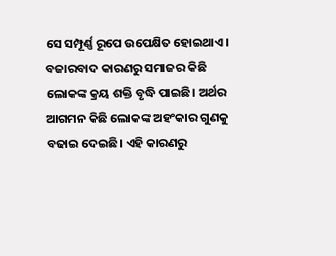ସେ ସମ୍ପୂର୍ଣ୍ଣ ରୂପେ ଉପେକ୍ଷିତ ହୋଇଥାଏ।
ବଜାରବାଦ କାରଣରୁ ସମାଜର କିଛି ଲୋକଙ୍କ କ୍ରୟ ଶକ୍ତି ବୃଦ୍ଧି ପାଇଛି। ଅର୍ଥର ଆଗମନ କିଛି ଲୋକଙ୍କ ଅହଂକାର ଗୁଣକୁ ବଢାଇ ଦେଇଛି। ଏହି କାରଣରୁ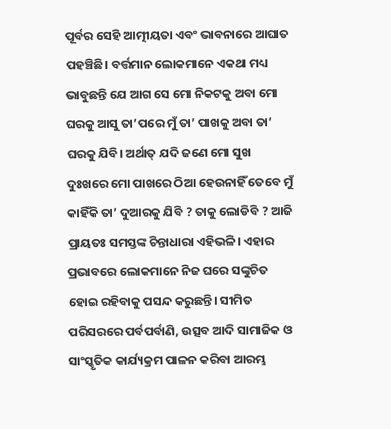ପୂର୍ବର ସେହି ଆତ୍ମୀୟତା ଏବଂ ଭାବନାରେ ଆଘାତ ପହଞ୍ଚିଛି। ବର୍ତ୍ତମାନ ଲୋକମାନେ ଏକଥା ମଧ୍ୟ ଭାବୁଛନ୍ତି ଯେ ଆଗ ସେ ମୋ ନିକଟକୁ ଅବା ମୋ ଘରକୁ ଆସୁ ତା’ପରେ ମୁଁ ତା’ ପାଖକୁ ଅବା ତା’ ଘରକୁ ଯିବି। ଅର୍ଥାତ୍ ଯଦି ଜଣେ ମୋ ସୁଖ ଦୁଃଖରେ ମୋ ପାଖରେ ଠିଆ ହେଉନାହିଁ ତେବେ ମୁଁ କାହିଁକି ତା’ ଦୁଆରକୁ ଯିବି ? ତାକୁ ଲୋଡିବି ? ଆଜି ପ୍ରାୟତଃ ସମସ୍ତଙ୍କ ଚିନ୍ତାଧାରା ଏହିଭଳି। ଏହାର ପ୍ରଭାବରେ ଲୋକମାନେ ନିଜ ଘରେ ସଙ୍କୁଚିତ ହୋଇ ରହିବାକୁ ପସନ୍ଦ କରୁଛନ୍ତି। ସୀମିତ ପରିସରରେ ପର୍ବପର୍ବାଣି, ଉତ୍ସବ ଆଦି ସାମାଜିକ ଓ ସାଂସ୍କୃତିକ କାର୍ଯ୍ୟକ୍ରମ ପାଳନ କରିବା ଆରମ୍ଭ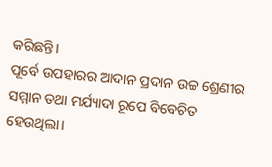କରିଛନ୍ତି।
ପୂର୍ବେ ଉପହାରର ଆଦାନ ପ୍ରଦାନ ଉଚ୍ଚ ଶ୍ରେଣୀର ସମ୍ମାନ ତଥା ମର୍ଯ୍ୟାଦା ରୂପେ ବିବେଚିତ ହେଉଥିଲା।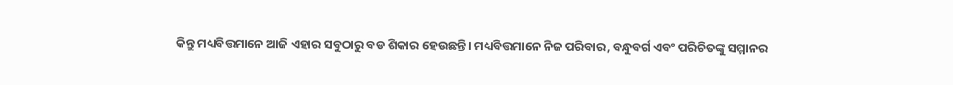କିନ୍ତୁ ମଧ୍ୟବିତ୍ତମାନେ ଆଜି ଏହାର ସବୁଠାରୁ ବଡ ଶିକାର ହେଉଛନ୍ତି। ମଧ୍ୟବିତ୍ତମାନେ ନିଜ ପରିବାର, ବନ୍ଧୁବର୍ଗ ଏବଂ ପରିଚିତଙ୍କୁ ସମ୍ମାନର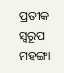ପ୍ରତୀକ ସ୍ବରୂପ ମହଙ୍ଗା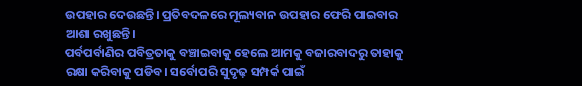ଉପହାର ଦେଉଛନ୍ତି। ପ୍ରତିବଦଳରେ ମୂଲ୍ୟବାନ ଉପହାର ଫେରି ପାଇବାର ଆଶା ରଖୁଛନ୍ତି।
ପର୍ବପର୍ବାଣିର ପବିତ୍ରତାକୁ ବଞ୍ଚାଇବାକୁ ହେଲେ ଆମକୁ ବଜାରବାଦରୁ ତାହାକୁ ରକ୍ଷା କରିବାକୁ ପଡିବ। ସର୍ବୋପରି ସୁଦୃଢ଼ ସମ୍ପର୍କ ପାଇଁ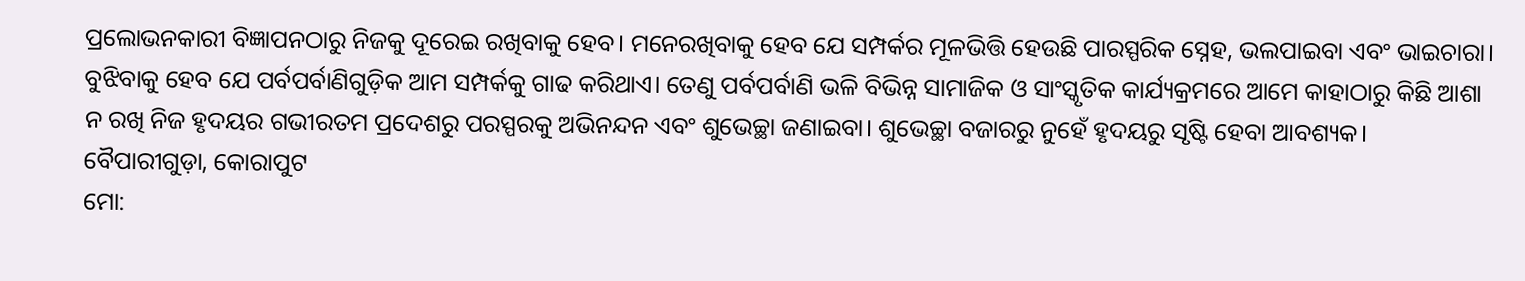ପ୍ରଲୋଭନକାରୀ ବିଜ୍ଞାପନଠାରୁ ନିଜକୁ ଦୂରେଇ ରଖିବାକୁ ହେବ। ମନେରଖିବାକୁ ହେବ ଯେ ସମ୍ପର୍କର ମୂଳଭିତ୍ତି ହେଉଛି ପାରସ୍ପରିକ ସ୍ନେହ, ଭଲପାଇବା ଏବଂ ଭାଇଚାରା। ବୁଝିବାକୁ ହେବ ଯେ ପର୍ବପର୍ବାଣିଗୁଡ଼ିକ ଆମ ସମ୍ପର୍କକୁ ଗାଢ କରିଥାଏ। ତେଣୁ ପର୍ବପର୍ବାଣି ଭଳି ବିଭିନ୍ନ ସାମାଜିକ ଓ ସାଂସ୍କୃତିକ କାର୍ଯ୍ୟକ୍ରମରେ ଆମେ କାହାଠାରୁ କିଛି ଆଶା ନ ରଖି ନିଜ ହୃଦୟର ଗଭୀରତମ ପ୍ରଦେଶରୁ ପରସ୍ପରକୁ ଅଭିନନ୍ଦନ ଏବଂ ଶୁଭେଚ୍ଛା ଜଣାଇବା। ଶୁଭେଚ୍ଛା ବଜାରରୁ ନୁହେଁ ହୃଦୟରୁ ସୃଷ୍ଟି ହେବା ଆବଶ୍ୟକ।
ବୈପାରୀଗୁଡ଼ା, କୋରାପୁଟ
ମୋ: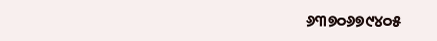୬୩୭୦୬୭୯୪୦୫